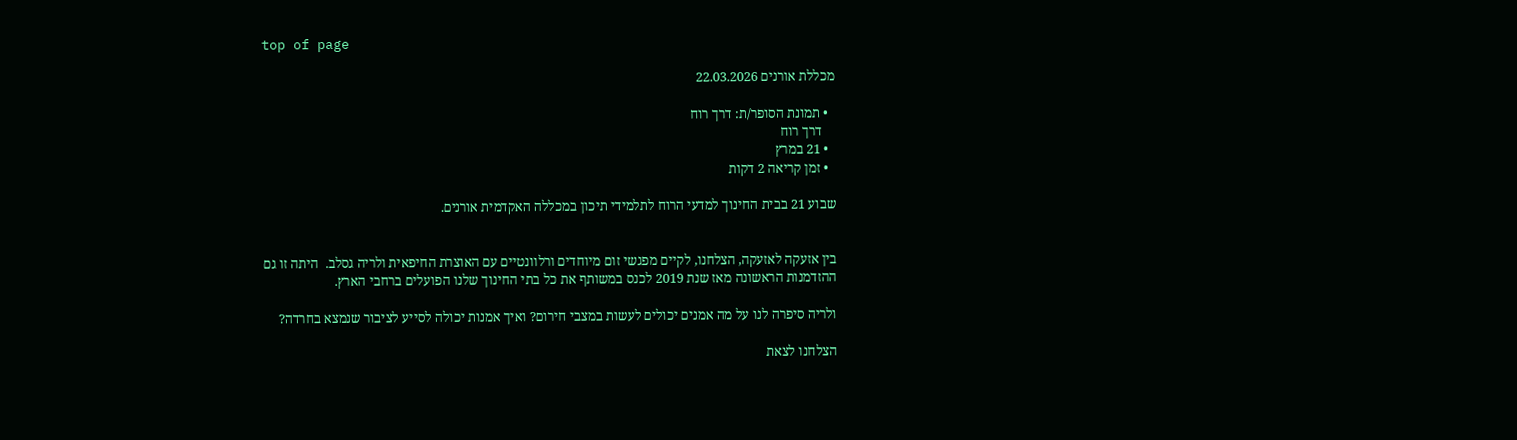top of page

מכללת אורנים 22.03.2026

  • תמונת הסופר/ת: דרך רוח
    דרך רוח
  • 21 במרץ
  • זמן קריאה 2 דקות

שבוע 21 בבית החינוך למדעי הרוח לתלמידי תיכון במכללה האקדמית אורנים.


בין אזעקה לאזעקה, הצלחנו, לקיים מפגשי זום מיוחדים ורלוונטיים עם האוצרת החיפאית ולריה גסלב.  היתה זו גם ההזדמנות הראשונה מאז שנת 2019 לכנס במשותף את כל בתי החינוך שלנו הפועלים ברחבי הארץ.

ולריה סיפרה לנו על מה אמנים יכולים לעשות במצבי חירום? ואיך אמנות יכולה לסייע לציבור שנמצא בחרדה?

הצלחנו לצאת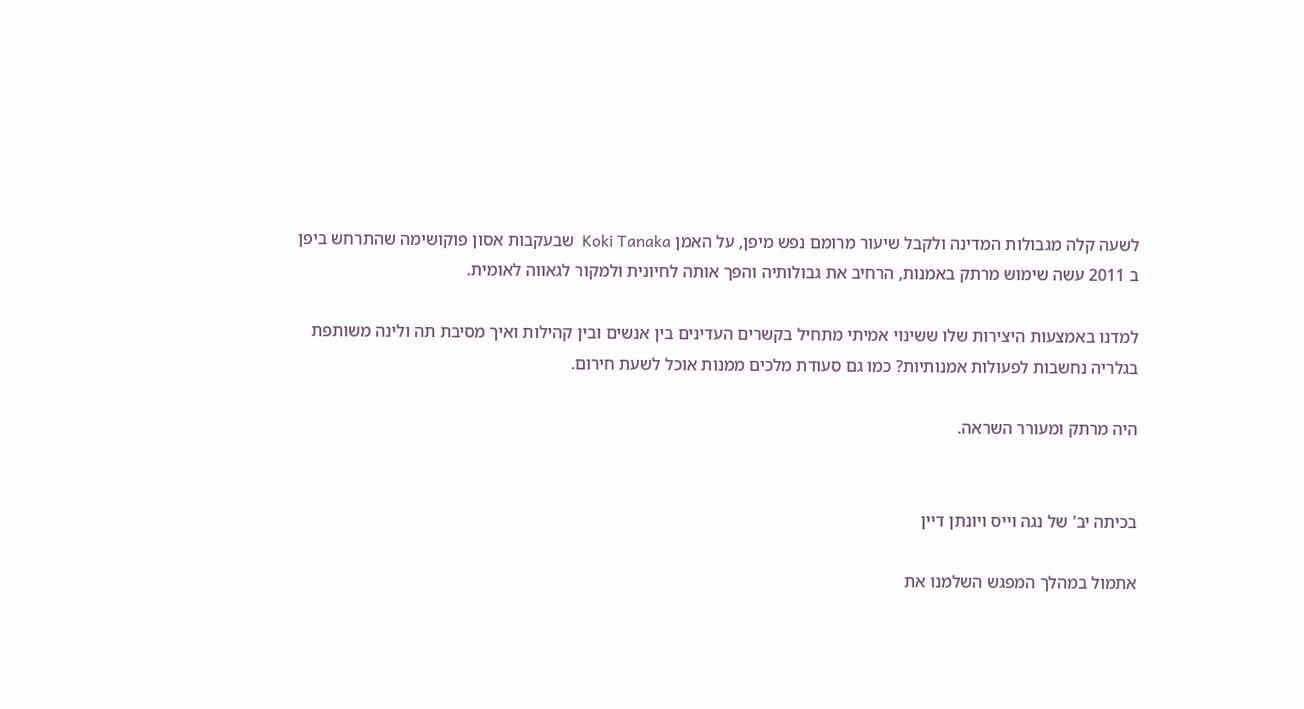לשעה קלה מגבולות המדינה ולקבל שיעור מרומם נפש מיפן, על האמן Koki Tanaka  שבעקבות אסון פוקושימה שהתרחש ביפן ב 2011 עשה שימוש מרתק באמנות, הרחיב את גבולותיה והפך אותה לחיונית ולמקור לגאווה לאומית.

למדנו באמצעות היצירות שלו ששינוי אמיתי מתחיל בקשרים העדינים בין אנשים ובין קהילות ואיך מסיבת תה ולינה משותפת בגלריה נחשבות לפעולות אמנותיות? כמו גם סעודת מלכים ממנות אוכל לשעת חירום.

היה מרתק ומעורר השראה.


בכיתה יב' של נגה וייס ויונתן דיין

אתמול במהלך המפגש השלמנו את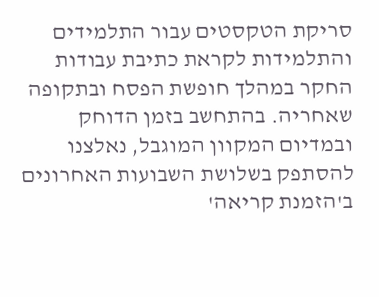סריקת הטקסטים עבור התלמידים והתלמידות לקראת כתיבת עבודות החקר במהלך חופשת הפסח ובתקופה שאחריה. בהתחשב בזמן הדוחק ובמדיום המקוון המוגבל, נאלצנו להסתפק בשלושת השבועות האחרונים ב'הזמנת קריאה'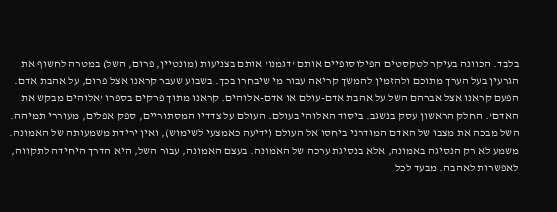בלבד. הכוונה בעיקר לטקסטים הפילוסופיים אותם 'דגמנו' אותם בצניעות (מונטיין, פרום, השל) במטרה לחשוף את הגרעין בעל הערך מתוכם ולהזמין להמשך קריאה עבור מי שיבחרו בכך. בשבוע שעבר קראנו אצל פרום, על אהבת אדם. הפעם קראנו אצל אברהם השל על אהבת אדם-עולם או אדם-אלוהים. קראנו מתוך פרקים בספרו 'אלוהים מבקש את האדם'. החלק הראשון עסק בנשגב. ביסוד האלוהי בעולם. העולם על צדדיו המסתוריים, ספק אפלים, מעוררי תמיהה. השל מבכה את מצבו של האדם המודרני ביחסו אל העולם (ידיעה כאמצעי לשימוש), ואין ירידת משמעותה של האמונה. משמע לא רק הנסיגה באמונה, אלא בנסיגת ערכה של האמונה. בעצם האמונה, עבור השל, היא הדרך היחידה לתקווה, לאפשרות לאהבה. מבעד לכל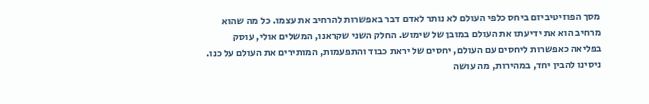מסך הפוזיטיביזם ביחס כלפי העולם לא נותר לאדם דבר באפשרות להרחיב את עצמו. כל מה שהוא מרחיב הוא את ידיעתו את העולם במובן של שימוש. החלק השני שקראנו, המשלים אולי, עוסק בפליאה כאפשרות ליחסים עם העולם, יחסים של יראת כבוד והתפעמות, המותירים את העולם על כנו. ניסינו להבין יחד, במהירות, מה עושה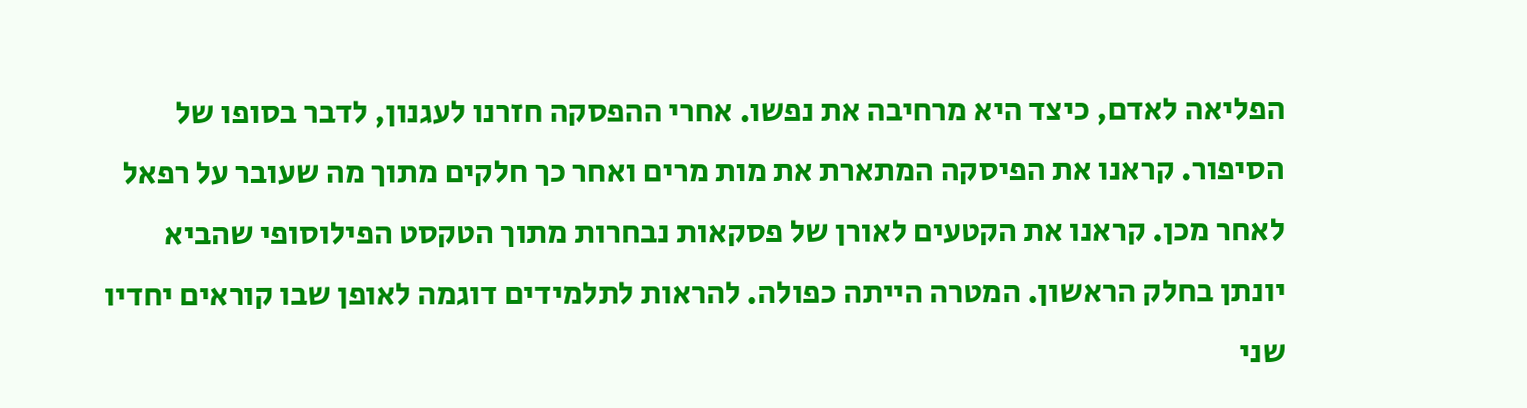הפליאה לאדם, כיצד היא מרחיבה את נפשו. אחרי ההפסקה חזרנו לעגנון, לדבר בסופו של הסיפור. קראנו את הפיסקה המתארת את מות מרים ואחר כך חלקים מתוך מה שעובר על רפאל לאחר מכן. קראנו את הקטעים לאורן של פסקאות נבחרות מתוך הטקסט הפילוסופי שהביא יונתן בחלק הראשון. המטרה הייתה כפולה. להראות לתלמידים דוגמה לאופן שבו קוראים יחדיו שני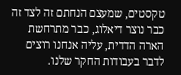טקסטים, שמעצם הנחתם זה לצד זה כבר נוצר דיאלוג, כבר מתרחשת הארה הדדית, עליה אנחנו רוצים לדבר בעבודות החקר שלנו.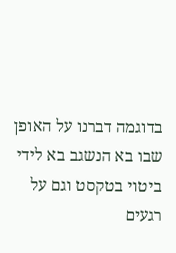בדוגמה דברנו על האופן שבו בא הנשגב בא לידי ביטוי בטקסט וגם על רגעים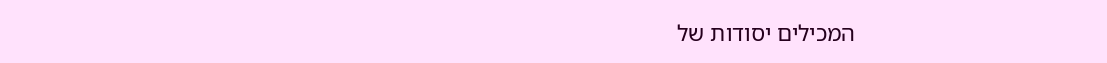המכילים יסודות של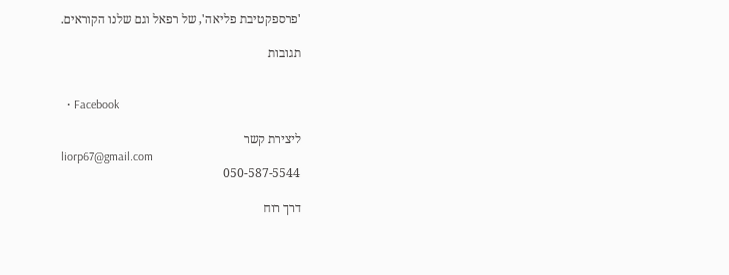'פרספקטיבת פליאה', של רפאל וגם שלנו הקוראים.

תגובות


  • Facebook

ליצירת קשר
liorp67@gmail.com
050-587-5544

דרך רוח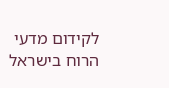לקידום מדעי הרוח בישראל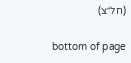(חל״צ)

bottom of page